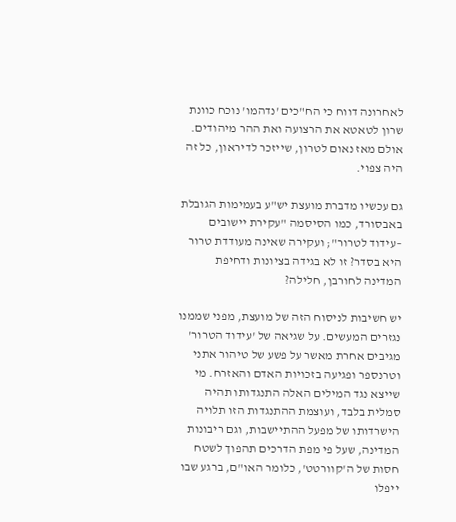לאחרונה דווח כי הח"כים 'נדהמו' נוכח כוונת שרון לטאטא את הרצועה ואת ההר מיהודים. אולם מאז נאום לטרון, שייזכר לדיראון, כל זה היה צפוי.

גם עכשיו מדברת מועצת יש"ע בעמימות הגובלת באבסורד, כמו הסיסמה "עקירת יישובים –עידוד לטרור"; ועקירה שאינה מעודדת טרור היא בסדר? זו לא בגידה בציונות ודחיפת המדינה לחורבן, חלילה?

יש חשיבות לניסוח הזה של מועצת, מפני שממנו נגזרים המעשים. על שגיאה של 'עידוד הטרור' מגיבים אחרת מאשר על פשע של טיהור אתני וטרנספר ופגיעה בזכויות האדם והאזרח. מי שייצא נגד המילים האלה התנגדותו תהיה סמלית בלבד, ועוצמת ההתנגדות הזו תלויה הישרדותו של מפעל ההתיישבות, וגם ריבונות המדינה, שעל פי מפת הדרכים תהפוך לשטח חסות של ה'קוורטט', כלומר האו"ם, ברגע שבו ייפלו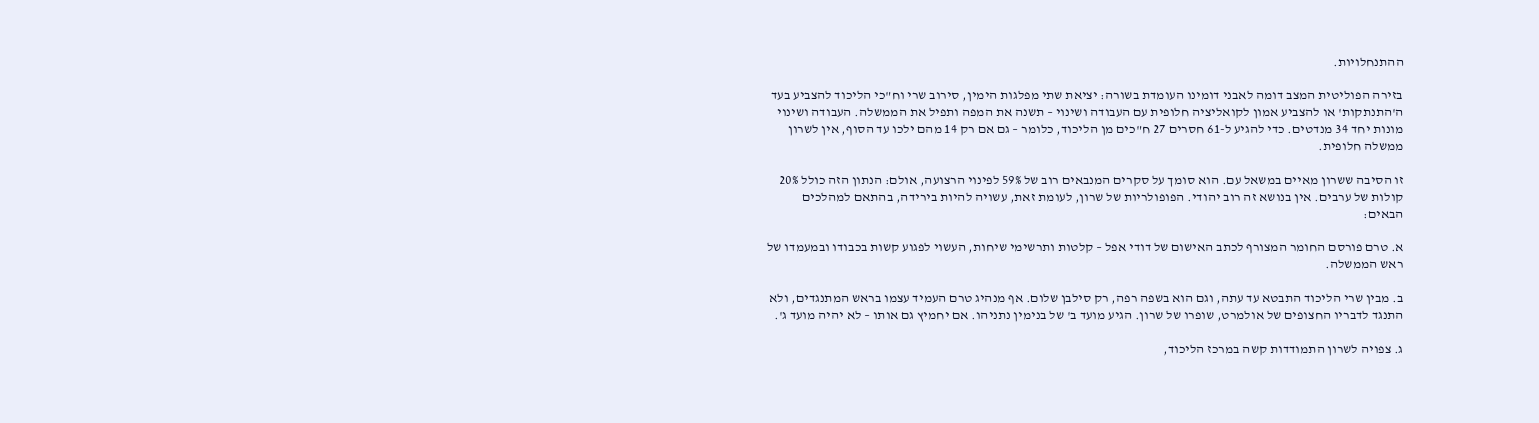ההתנחלויות.

בזירה הפוליטית המצב דומה לאבני דומינו העומדת בשורה: יציאת שתי מפלגות הימין, סירוב שרי וח"כי הליכוד להצביע בעד ה'התנתקות' או להצביע אמון לקואליציה חלופית עם העבודה ושינוי – תשנה את המפה ותפיל את הממשלה. העבודה ושינוי מונות יחד 34 מנדטים. כדי להגיע ל-61 חסרים 27 ח"כים מן הליכוד, כלומר – גם אם רק 14 מהם ילכו עד הסוף, אין לשרון ממשלה חלופית.

זו הסיבה ששרון מאיים במשאל עם. הוא סומך על סקרים המנבאים רוב של 59% לפינוי הרצועה, אולם: הנתון הזה כולל 20% קולות של ערבים. אין בנושא זה רוב יהודי. הפופולריות של שרון, לעומת זאת, עשויה להיות בירידה, בהתאם למהלכים הבאים:

א. טרם פורסם החומר המצורף לכתב האישום של דודי אפל – קלטות ותרשימי שיחות, העשוי לפגוע קשות בכבודו ובמעמדו של ראש הממשלה.

ב. מבין שרי הליכוד התבטא עד עתה, וגם הוא בשפה רפה, רק סילבן שלום. אף מנהיג טרם העמיד עצמו בראש המתנגדים, ולא התנגד לדבריו החצופים של אולמרט, שופרו של שרון. הגיע מועד ב' של בנימין נתניהו. אם יחמיץ גם אותו – לא יהיה מועד ג'.

ג. צפויה לשרון התמודדות קשה במרכז הליכוד,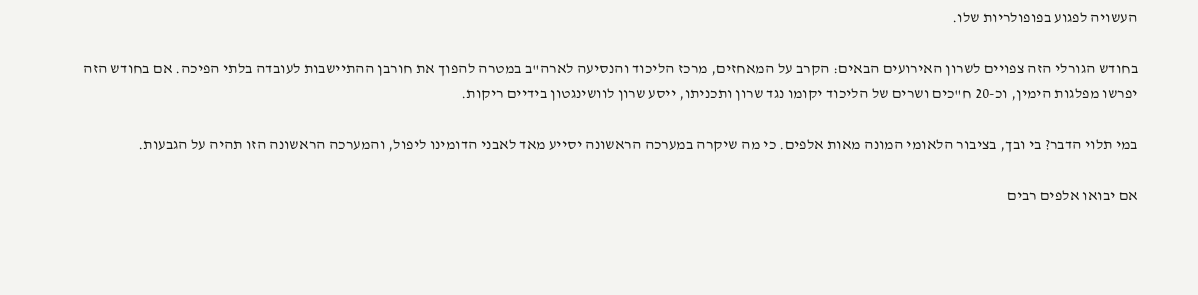העשויה לפגוע בפופולריות שלו.

בחודש הגורלי הזה צפויים לשרון האירועים הבאים: הקרב על המאחזים, מרכז הליכוד והנסיעה לארה"ב במטרה להפוך את חורבן ההתיישבות לעובדה בלתי הפיכה. אם בחודש הזה יפרשו מפלגות הימין, וכ-20 ח"כים ושרים של הליכוד יקומו נגד שרון ותכניתו, ייסע שרון לוושינגטון בידיים ריקות.

במי תלוי הדבר? בי ובך, בציבור הלאומי המונה מאות אלפים. כי מה שיקרה במערכה הראשונה יסייע מאד לאבני הדומינו ליפול, והמערכה הראשונה הזו תהיה על הגבעות.

אם יבואו אלפים רבים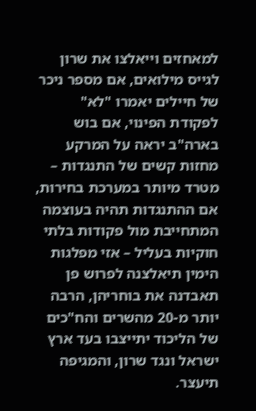למאחזים וייאלצו את שרון לגייס מילואים, אם מספר ניכר של חיילים יאמרו "לא" לפקודת הפינוי, אם בוש בארה"ב יראה על המרקע מחזות קשים של התנגדות – מטרד מיותר במערכת בחירות, אם ההתנגדות תהיה בעוצמה המתחייבת מול פקודות בלתי חוקיות בעליל – אזי מפלגות הימין תיאלצנה לפרוש פן תאבדנה את בוחריהן, הרבה יותר מ-20 מהשרים והח"כים של הליכוד יתייצבו בעד ארץ ישראל ונגד שרון, והמגיפה תיעצר.